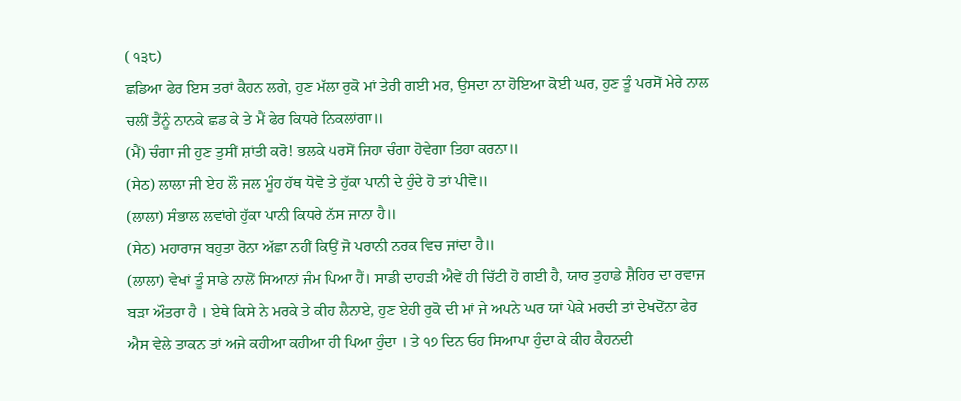( ੧੩੮)
ਛਡਿਆ ਫੇਰ ਇਸ ਤਰਾਂ ਕੈਹਨ ਲਗੇ, ਹੁਣ ਮੱਲਾ ਰੁਕੋ ਮਾਂ ਤੇਰੀ ਗਈ ਮਰ, ਉਸਦਾ ਨਾ ਹੋਇਆ ਕੋਈ ਘਰ, ਹੁਣ ਤੂੰ ਪਰਸੋਂ ਮੇਰੇ ਨਾਲ ਚਲੀਂ ਤੈਂਨੂੰ ਨਾਨਕੇ ਛਡ ਕੇ ਤੇ ਮੈਂ ਫੇਰ ਕਿਧਰੇ ਨਿਕਲਾਂਗਾ॥
(ਮੈਂ) ਚੰਗਾ ਜੀ ਹੁਣ ਤੁਸੀਂ ਸ਼ਾਂਤੀ ਕਰੋ! ਭਲਕੇ ੫ਰਸੋਂ ਜਿਹਾ ਚੰਗਾ ਹੋਵੇਗਾ ਤਿਹਾ ਕਰਨਾ॥
(ਸੇਠ) ਲਾਲਾ ਜੀ ਏਹ ਲੌ ਜਲ ਮੂੰਹ ਹੱਥ ਧੋਵੋ ਤੇ ਹੁੱਕਾ ਪਾਨੀ ਦੇ ਹੁੰਦੇ ਹੋ ਤਾਂ ਪੀਵੋ॥
(ਲਾਲਾ) ਸੰਭਾਲ ਲਵਾਂਗੇ ਹੁੱਕਾ ਪਾਨੀ ਕਿਧਰੇ ਨੱਸ ਜਾਨਾ ਹੈ॥
(ਸੇਠ) ਮਹਾਰਾਜ ਬਹੁਤਾ ਰੋਨਾ ਅੱਛਾ ਨਹੀਂ ਕਿਉਂ ਜੋ ਪਰਾਨੀ ਨਰਕ ਵਿਚ ਜਾਂਦਾ ਹੈ॥
(ਲਾਲਾ) ਵੇਖਾਂ ਤੂੰ ਸਾਡੇ ਨਾਲੋਂ ਸਿਆਨਾਂ ਜੰਮ ਪਿਆ ਹੈਂ। ਸਾਡੀ ਦਾਹੜੀ ਐਵੇਂ ਹੀ ਚਿੱਟੀ ਹੋ ਗਈ ਹੈ, ਯਾਰ ਤੁਹਾਡੇ ਸ਼ੈਹਿਰ ਦਾ ਰਵਾਜ ਬੜਾ ਔਤਰਾ ਹੈ । ਏਥੇ ਕਿਸੇ ਨੇ ਮਰਕੇ ਤੇ ਕੀਹ ਲੈਨਾਏ, ਹੁਣ ਏਹੀ ਰੁਕੋ ਦੀ ਮਾਂ ਜੇ ਅਪਨੇ ਘਰ ਯਾਂ ਪੇਕੇ ਮਰਦੀ ਤਾਂ ਦੇਖਦੋਂਨਾ ਫੇਰ ਐਸ ਵੇਲੇ ਤਾਕਨ ਤਾਂ ਅਜੇ ਕਹੀਆ ਕਹੀਆ ਹੀ ਪਿਆ ਹੁੰਦਾ । ਤੇ ੧੭ ਦਿਨ ਓਹ ਸਿਆਪਾ ਹੁੰਦਾ ਕੇ ਕੀਹ ਕੈਹਨਦੀ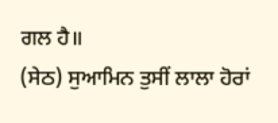ਗਲ ਹੈ॥
(ਸੇਠ) ਸੁਆਮਿਨ ਤੁਸੀਂ ਲਾਲਾ ਹੋਰਾਂ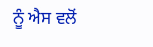ਨੂੰ ਐਸ ਵਲੋਂ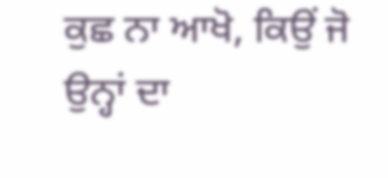ਕੁਛ ਨਾ ਆਖੋ, ਕਿਉਂ ਜੋ ਉਨ੍ਹਾਂ ਦਾ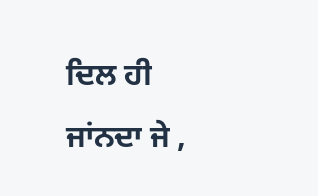ਦਿਲ ਹੀ ਜਾਂਨਦਾ ਜੇ ,